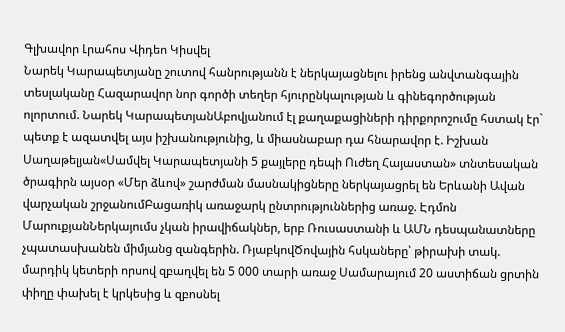Գլխավոր Լրահոս Վիդեո Կիսվել
Նարեկ Կարապետյանը շուտով հանրությանն է ներկայացնելու իրենց անվտանգային տեսլականը Հազարավոր նոր գործի տեղեր հյուրընկալության և գինեգործության ոլորտում. Նարեկ ԿարապետյանԱբովյանում էլ քաղաքացիների դիրքորոշումը հստակ էր` պետք է ազատվել այս իշխանությունից, և միասնաբար դա հնարավոր է. Իշխան Սաղաթելյան«Սամվել Կարապետյանի 5 քայլերը դեպի Ուժեղ Հայաստան» տնտեսական ծրագիրն այսօր «Մեր ձևով» շարժման մասնակիցները ներկայացրել են Երևանի Ավան վարչական շրջանումԲացառիկ առաջարկ ընտրություններից առաջ. Էդմոն ՄարուքյանՆերկայումս չկան իրավիճակներ, երբ Ռուսաստանի և ԱՄՆ դեսպանատները չպատասխանեն միմյանց զանգերին. ՌյաբկովԾովային հսկաները՝ թիրախի տակ. մարդիկ կետերի որսով զբաղվել են 5 000 տարի առաջ Սամարայում 20 աստիճան ցրտին փիղը փախել է կրկեսից և զբոսնել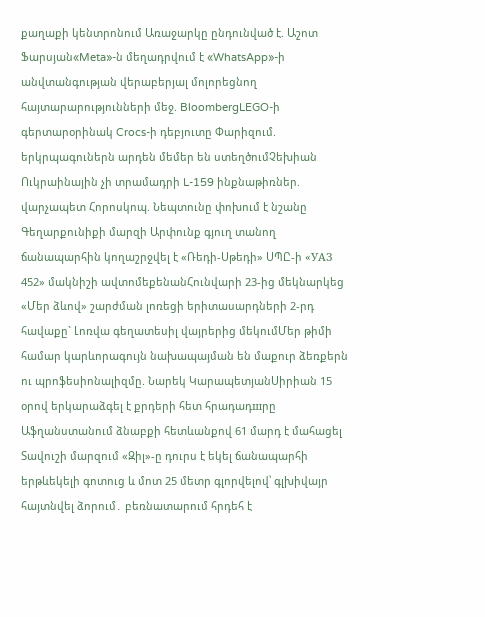քաղաքի կենտրոնում Առաջարկը ընդունված է. Աշոտ Ֆարսյան«Meta»-ն մեղադրվում է «WhatsApp»-ի անվտանգության վերաբերյալ մոլորեցնող հայտարարությունների մեջ. BloombergLEGO-ի գերտարօրինակ Crocs-ի դեբյուտը Փարիզում. երկրպագուներն արդեն մեմեր են ստեղծումՉեխիան Ուկրաինային չի տրամադրի L-159 ինքնաթիռներ. վարչապետ Հորոսկոպ. Նեպտունը փոխում է նշանը Գեղարքունիքի մարզի Արփունք գյուղ տանող ճանապարհին կողաշրջվել է «Ռեդի-Սթեդի» ՍՊԸ-ի «УАЗ 452» մակնիշի ավտոմեքենանՀունվարի 23-ից մեկնարկեց «Մեր ձևով» շարժման լոռեցի երիտասարդների 2-րդ հավաքը` Լոռվա գեղատեսիլ վայրերից մեկումՄեր թիմի համար կարևորագույն նախապայման են մաքուր ձեռքերն ու պրոֆեսիոնալիզմը. Նարեկ ԿարապետյանՍիրիան 15 օրով երկարաձգել է քրդերի հետ հրադադшրը Աֆղանստանում ձնաբքի հետևանքով 61 մարդ է մահացել Տավուշի մարզում «Զիլ»-ը դուրս է եկել ճանապարհի երթևեկելի գոտուց և մոտ 25 մետր գլորվելով՝ գլխիվայր հայտնվել ձորում․ բեռնատարում հրդեհ է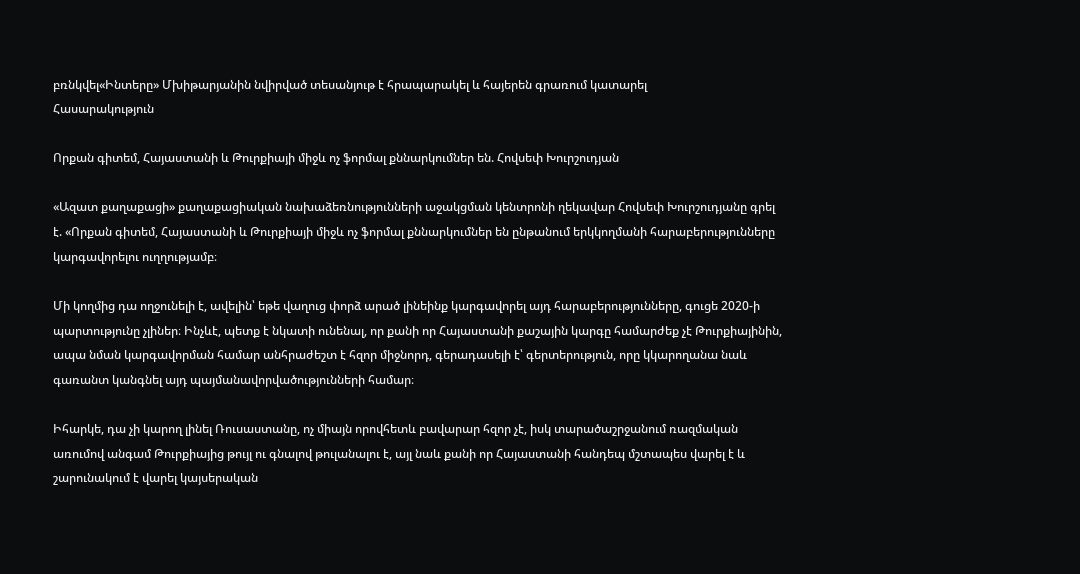բռնկվել«Ինտերը» Մխիթարյանին նվիրված տեսանյութ է հրապարակել և հայերեն գրառում կատարել
Հասարակություն

Որքան գիտեմ, Հայաստանի և Թուրքիայի միջև ոչ ֆորմալ քննարկումներ են. Հովսեփ Խուրշուդյան

«Ազատ քաղաքացի» քաղաքացիական նախաձեռնությունների աջակցման կենտրոնի ղեկավար Հովսեփ Խուրշուդյանը գրել է. «Որքան գիտեմ, Հայաստանի և Թուրքիայի միջև ոչ ֆորմալ քննարկումներ են ընթանում երկկողմանի հարաբերությունները կարգավորելու ուղղությամբ։

Մի կողմից դա ողջունելի է, ավելին՝ եթե վաղուց փորձ արած լինեինք կարգավորել այդ հարաբերությունները, գուցե 2020-ի պարտությունը չլիներ։ Ինչևէ, պետք է նկատի ունենալ, որ քանի որ Հայաստանի քաշային կարգը համարժեք չէ Թուրքիայինին, ապա նման կարգավորման համար անհրաժեշտ է հզոր միջնորդ, գերադասելի է՝ գերտերություն, որը կկարողանա նաև գառանտ կանգնել այդ պայմանավորվածությունների համար։

Իհարկե, դա չի կարող լինել Ռուսաստանը, ոչ միայն որովհետև բավարար հզոր չէ, իսկ տարածաշրջանում ռազմական առումով անգամ Թուրքիայից թույլ ու գնալով թուլանալու է, այլ նաև քանի որ Հայաստանի հանդեպ մշտապես վարել է և շարունակում է վարել կայսերական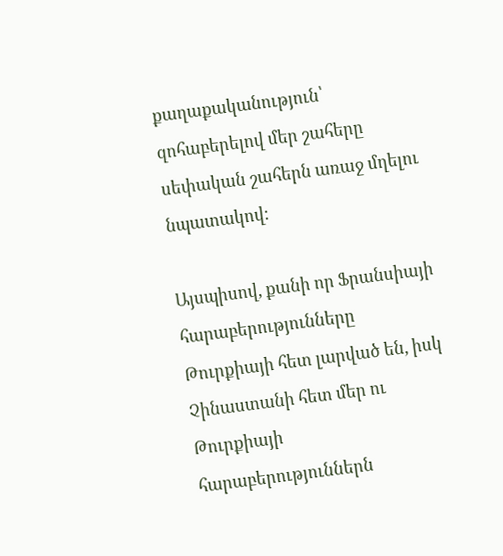քաղաքականություն՝ զոհաբերելով մեր շահերը սեփական շահերն առաջ մղելու նպատակով։

Այսպիսով, քանի որ Ֆրանսիայի հարաբերությունները Թուրքիայի հետ լարված են, իսկ Չինաստանի հետ մեր ու Թուրքիայի հարաբերություններն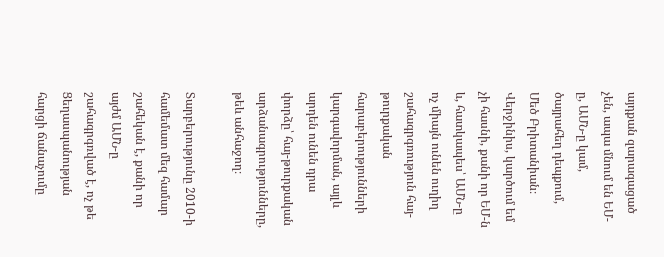այդքան զարագացած չեն, ապա մնում են ԵՄ-ը, ԱՄՆ-ը կամ, ծայրահեղ դեպքում, Մեծ Բրիտանիան։ Վերջինիս, կարծում եմ չի հասնի, քանի որ ԵՄ-ն և, հատկապես՝ ԱՄՆ-ը ոչ միայն ունեն ուղիղ շահագրգռություն հայ-թուրքական հարաբերությունների կարգավորման, այլև արդեն ունեն դրա փորձը՝ հայ-թուրքական արձանագրությունները, թեև անհաջող։

Տարբերությունը 2010-ի համեմատ մեզ համար շահեկան է, քանի որ այժմ ԱՄՆ-ը շահագրգռված է, ոչ թե Ցեղասպանության հարցի ճանաչումը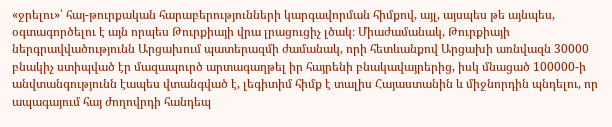«ջրելու»՝ հայ-թուրքական հարաբերությունների կարգավորման հիմքով, այլ, այսպես թե այնպես, օգտագործելու է այն որպես Թուրքիայի վրա լրացուցիչ լծակ։ Միաժամանակ, Թուրքիայի ներգրավվածությունն Արցախում պատերազմի ժամանակ, որի հետևանքով Արցախի առնվազն 30000 բնակիչ ստիպված էր մազապուրծ արտագաղթել իր հայրենի բնակավայրերից, իսկ մնացած 100000-ի անվտանգությունն էապես վտանգված է, լեգիտիմ հիմք է տալիս Հայաստանին և միջնորդին պնդելու, որ ապագայում հայ ժողովրդի հանդեպ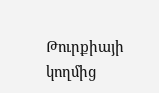Թուրքիայի կողմից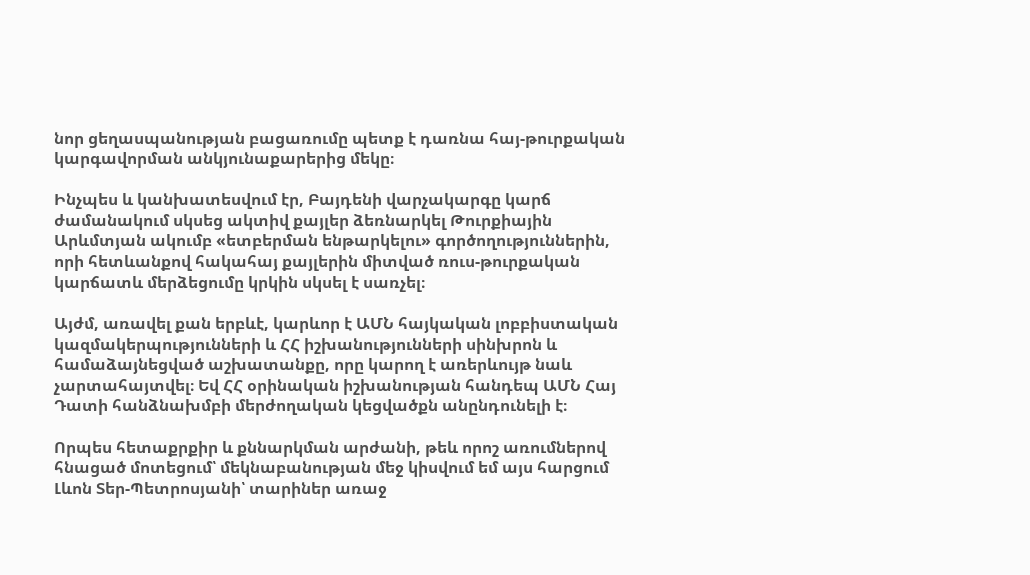նոր ցեղասպանության բացառումը պետք է դառնա հայ-թուրքական կարգավորման անկյունաքարերից մեկը։

Ինչպես և կանխատեսվում էր, Բայդենի վարչակարգը կարճ ժամանակում սկսեց ակտիվ քայլեր ձեռնարկել Թուրքիային Արևմտյան ակումբ «ետբերման ենթարկելու» գործողություններին, որի հետևանքով հակահայ քայլերին միտված ռուս-թուրքական կարճատև մերձեցումը կրկին սկսել է սառչել։

Այժմ, առավել քան երբևէ, կարևոր է ԱՄՆ հայկական լոբբիստական կազմակերպությունների և ՀՀ իշխանությունների սինխրոն և համաձայնեցված աշխատանքը, որը կարող է առերևույթ նաև չարտահայտվել։ Եվ ՀՀ օրինական իշխանության հանդեպ ԱՄՆ Հայ Դատի հանձնախմբի մերժողական կեցվածքն անընդունելի է։

Որպես հետաքրքիր և քննարկման արժանի, թեև որոշ առումներով հնացած մոտեցում՝ մեկնաբանության մեջ կիսվում եմ այս հարցում Լևոն Տեր-Պետրոսյանի՝ տարիներ առաջ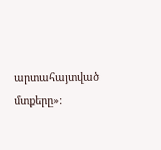արտահայտված մտքերը»։